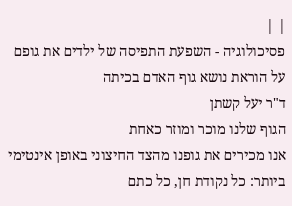| |
פסיכולוגיה - השפעת התפיסה של ילדים את גופם על הוראת נושא גוף האדם בכיתה
ד"ר יעל קשתן
הגוף שלנו מוכר ומוזר כאחת
אנו מכירים את גופנו מהצד החיצוני באופן אינטימי ביותר: כל נקודת חן, כל כתם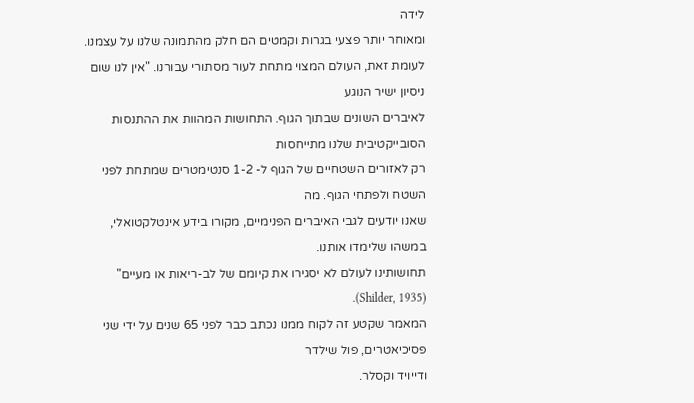לידה
ומאוחר יותר פצעי בגרות וקמטים הם חלק מהתמונה שלנו על עצמנו.
לעומת זאת, העולם המצוי מתחת לעור מסתורי עבורנו. "אין לנו שום ניסיון ישיר הנוגע
לאיברים השונים שבתוך הגוף. התחושות המהוות את ההתנסות הסובייקטיבית שלנו מתייחסות
רק לאזורים השטחיים של הגוף ל- 1-2 סנטימטרים שמתחת לפני השטח ולפתחי הגוף. מה
שאנו יודעים לגבי האיברים הפנימיים, מקורו בידע אינטלקטואלי, במשהו שלימדו אותנו.
תחושותינו לעולם לא יסגירו את קיומם של לב-ריאות או מעיים" (Shilder, 1935).
המאמר שקטע זה לקוח ממנו נכתב כבר לפני 65 שנים על ידי שני פסיכיאטרים, פול שילדר
ודייויד וקסלר.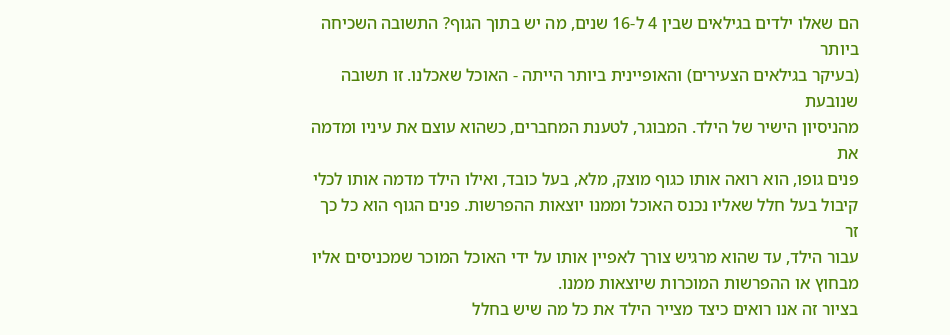הם שאלו ילדים בגילאים שבין 4 ל-16 שנים, מה יש בתוך הגוף? התשובה השכיחה ביותר
(בעיקר בגילאים הצעירים) והאופיינית ביותר הייתה - האוכל שאכלנו. זו תשובה שנובעת
מהניסיון הישיר של הילד. המבוגר, לטענת המחברים, כשהוא עוצם את עיניו ומדמה את
פנים גופו, הוא רואה אותו כגוף מוצק, מלא, בעל כובד, ואילו הילד מדמה אותו לכלי
קיבול בעל חלל שאליו נכנס האוכל וממנו יוצאות ההפרשות. פנים הגוף הוא כל כך זר
עבור הילד, עד שהוא מרגיש צורך לאפיין אותו על ידי האוכל המוכר שמכניסים אליו
מבחוץ או ההפרשות המוכרות שיוצאות ממנו.
בציור זה אנו רואים כיצד מצייר הילד את כל מה שיש בחלל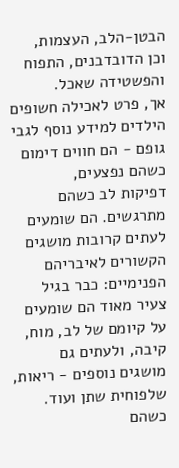הבטן-הלב, העצמות,
וכן הדובדבנים, התפוח והפשטידה שאכל.
אך, פרט לאכילה חשופים הילדים למידע נוסף לגבי גופם - הם חווים דימום כשהם נפצעים,
דפיקות לב כשהם מתרגשים. הם שומעים לעתים קרובות מושגים הקשורים לאיבריהם
הפנימיים: כבר בגיל צעיר מאוד הם שומעים על קיומם של לב, מוח, קיבה, ולעתים גם
מושגים נוספים - ריאות, שלפוחית שתן ועוד. כשהם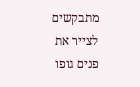מתבקשים לצייר את פנים גופו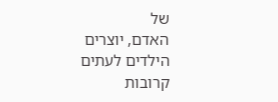של
האדם, יוצרים הילדים לעתים קרובות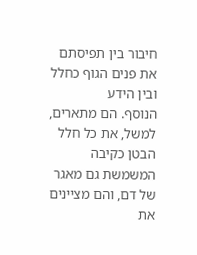חיבור בין תפיסתם את פנים הגוף כחלל ובין הידע
הנוסף. הם מתארים, למשל, את כל חלל הבטן כקיבה המשמשת גם מאגר של דם, והם מציינים
את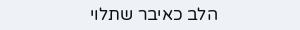הלב כאיבר שתלוי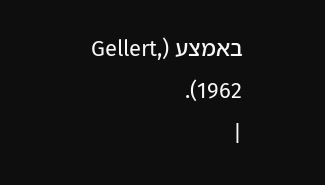באמצע (Gellert, 1962).
|